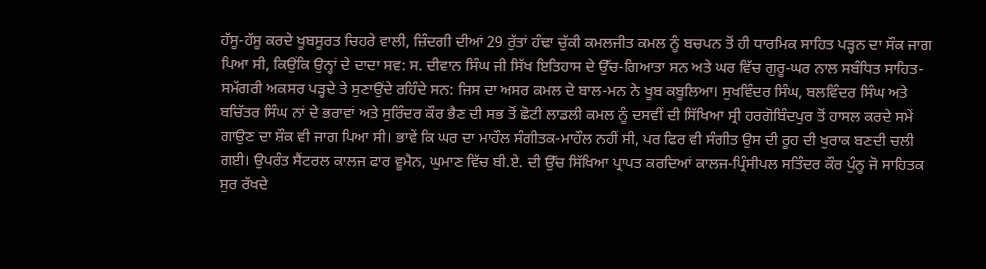ਹੱਸੂ-ਹੱਸੂ ਕਰਦੇ ਖੂਬਸੂਰਤ ਚਿਹਰੇ ਵਾਲੀ, ਜ਼ਿੰਦਗੀ ਦੀਆਂ 29 ਰੁੱਤਾਂ ਹੰਢਾ ਚੁੱਕੀ ਕਮਲਜੀਤ ਕਮਲ ਨੂੰ ਬਚਪਨ ਤੋਂ ਹੀ ਧਾਰਮਿਕ ਸਾਹਿਤ ਪੜ੍ਹਨ ਦਾ ਸੌਕ ਜਾਗ ਪਿਆ ਸੀ, ਕਿਉਂਕਿ ਉਨ੍ਹਾਂ ਦੇ ਦਾਦਾ ਸਵ: ਸ. ਦੀਵਾਨ ਸਿੰਘ ਜੀ ਸਿੱਖ ਇਤਿਹਾਸ ਦੇ ਉੱਚ-ਗਿਆਤਾ ਸਨ ਅਤੇ ਘਰ ਵਿੱਚ ਗੁਰੂ-ਘਰ ਨਾਲ ਸਬੰਧਿਤ ਸਾਹਿਤ-ਸਮੱਗਰੀ ਅਕਸਰ ਪੜ੍ਹਦੇ ਤੇ ਸੁਣਾਉਂਦੇ ਰਹਿੰਦੇ ਸਨ: ਜਿਸ ਦਾ ਅਸਰ ਕਮਲ ਦੇ ਬਾਲ-ਮਨ ਨੇ ਖੂਬ ਕਬੂਲਿਆ। ਸੁਖਵਿੰਦਰ ਸਿੰਘ, ਬਲਵਿੰਦਰ ਸਿੰਘ ਅਤੇ ਬਚਿੱਤਰ ਸਿੰਘ ਨਾਂ ਦੇ ਭਰਾਵਾਂ ਅਤੇ ਸੁਰਿੰਦਰ ਕੌਰ ਭੈਣ ਦੀ ਸਭ ਤੋਂ ਛੋਟੀ ਲਾਡਲੀ ਕਮਲ ਨੂੰ ਦਸਵੀਂ ਦੀ ਸਿੱਖਿਆ ਸ੍ਰੀ ਹਰਗੋਬਿੰਦਪੁਰ ਤੋਂ ਹਾਸਲ ਕਰਦੇ ਸਮੇਂ ਗਾਉਣ ਦਾ ਸ਼ੌਕ ਵੀ ਜਾਗ ਪਿਆ ਸੀ। ਭਾਵੇਂ ਕਿ ਘਰ ਦਾ ਮਾਹੌਲ ਸੰਗੀਤਕ-ਮਾਹੌਲ ਨਹੀਂ ਸੀ, ਪਰ ਫਿਰ ਵੀ ਸੰਗੀਤ ਉਸ ਦੀ ਰੂਹ ਦੀ ਖੁਰਾਕ ਬਣਦੀ ਚਲੀ ਗਈ। ਉਪਰੰਤ ਸੈਂਟਰਲ ਕਾਲਜ ਫਾਰ ਵੂਮੈਨ, ਘੁਮਾਣ ਵਿੱਚ ਬੀ.ਏ. ਦੀ ਉੱਚ ਸਿੱਖਿਆ ਪ੍ਰਾਪਤ ਕਰਦਿਆਂ ਕਾਲਜ-ਪ੍ਰਿੰਸੀਪਲ ਸਤਿੰਦਰ ਕੌਰ ਪੁੰਨੂ ਜੋ ਸਾਹਿਤਕ ਸੁਰ ਰੱਖਦੇ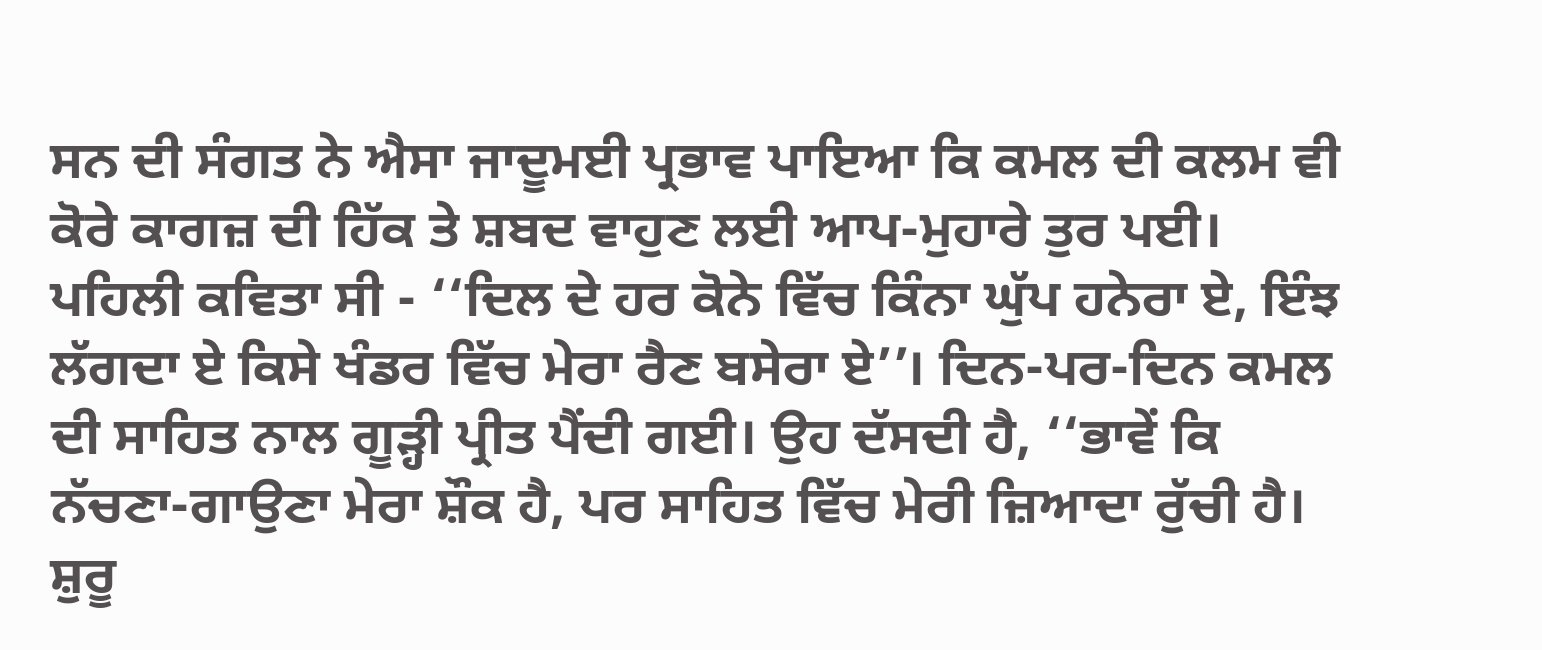ਸਨ ਦੀ ਸੰਗਤ ਨੇ ਐਸਾ ਜਾਦੂਮਈ ਪ੍ਰਭਾਵ ਪਾਇਆ ਕਿ ਕਮਲ ਦੀ ਕਲਮ ਵੀ ਕੋਰੇ ਕਾਗਜ਼ ਦੀ ਹਿੱਕ ਤੇ ਸ਼ਬਦ ਵਾਹੁਣ ਲਈ ਆਪ-ਮੁਹਾਰੇ ਤੁਰ ਪਈ। ਪਹਿਲੀ ਕਵਿਤਾ ਸੀ - ‘‘ਦਿਲ ਦੇ ਹਰ ਕੋਨੇ ਵਿੱਚ ਕਿੰਨਾ ਘੁੱਪ ਹਨੇਰਾ ਏ, ਇੰਝ ਲੱਗਦਾ ਏ ਕਿਸੇ ਖੰਡਰ ਵਿੱਚ ਮੇਰਾ ਰੈਣ ਬਸੇਰਾ ਏ’’। ਦਿਨ-ਪਰ-ਦਿਨ ਕਮਲ ਦੀ ਸਾਹਿਤ ਨਾਲ ਗੂੜ੍ਹੀ ਪ੍ਰੀਤ ਪੈਂਦੀ ਗਈ। ਉਹ ਦੱਸਦੀ ਹੈ, ‘‘ਭਾਵੇਂ ਕਿ ਨੱਚਣਾ-ਗਾਉਣਾ ਮੇਰਾ ਸ਼ੌਕ ਹੈ, ਪਰ ਸਾਹਿਤ ਵਿੱਚ ਮੇਰੀ ਜ਼ਿਆਦਾ ਰੁੱਚੀ ਹੈ। ਸ਼ੁਰੂ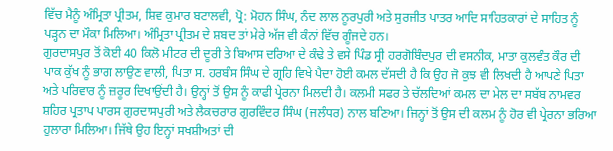ਵਿੱਚ ਮੈਨੂੰ ਅੰਮ੍ਰਿਤਾ ਪ੍ਰੀਤਮ, ਸ਼ਿਵ ਕੁਮਾਰ ਬਟਾਲਵੀ, ਪ੍ਰੋ: ਮੋਹਨ ਸਿੰਘ, ਨੰਦ ਲਾਲ ਨੂਰਪੁਰੀ ਅਤੇ ਸੁਰਜੀਤ ਪਾਤਰ ਆਦਿ ਸਾਹਿਤਕਾਰਾਂ ਦੇ ਸਾਹਿਤ ਨੂੰ ਪੜ੍ਹਨ ਦਾ ਮੌਕਾ ਮਿਲਿਆ। ਅੰਮ੍ਰਿਤਾ ਪ੍ਰੀਤਮ ਦੇ ਸ਼ਬਦ ਤਾਂ ਮੇਰੇ ਅੱਜ ਵੀ ਕੰਨਾਂ ਵਿੱਚ ਗੂੰਜਦੇ ਹਨ।
ਗੁਰਦਾਸਪੁਰ ਤੋਂ ਕੋਈ 40 ਕਿਲੋ ਮੀਟਰ ਦੀ ਦੂਰੀ ਤੇ ਬਿਆਸ ਦਰਿਆ ਦੇ ਕੰਢੇ ਤੇ ਵਸੇ ਪਿੰਡ ਸ੍ਰੀ ਹਰਗੋਬਿੰਦਪੁਰ ਦੀ ਵਸਨੀਕ, ਮਾਤਾ ਕੁਲਵੰਤ ਕੌਰ ਦੀ ਪਾਕ ਕੁੱਖ ਨੂੰ ਭਾਗ ਲਾਉਣ ਵਾਲੀ, ਪਿਤਾ ਸ. ਹਰਬੰਸ ਸਿੰਘ ਦੇ ਗ੍ਰਹਿ ਵਿਖੇ ਪੈਦਾ ਹੋਈ ਕਮਲ ਦੱਸਦੀ ਹੈ ਕਿ ਉਹ ਜੋ ਕੁਝ ਵੀ ਲਿਖਦੀ ਹੈ ਆਪਣੇ ਪਿਤਾ ਅਤੇ ਪਰਿਵਾਰ ਨੂੰ ਜ਼ਰੂਰ ਦਿਖਾਉਂਦੀ ਹੈ। ਉਨ੍ਹਾਂ ਤੋਂ ਉਸ ਨੂੰ ਕਾਫੀ ਪ੍ਰੇਰਨਾ ਮਿਲਦੀ ਹੈ। ਕਲਮੀ ਸਫਰ ਤੇ ਚੱਲਦਿਆਂ ਕਮਲ ਦਾ ਮੇਲ ਦਾ ਸਬੱਬ ਨਾਮਵਰ ਸ਼ਹਿਰ ਪ੍ਰਤਾਪ ਪਾਰਸ ਗੁਰਦਾਸਪੁਰੀ ਅਤੇ ਲੈਕਚਰਾਰ ਗੁਰਵਿੰਦਰ ਸਿੰਘ (ਜਲੰਧਰ) ਨਾਲ ਬਣਿਆ। ਜਿਨ੍ਹਾਂ ਤੋਂ ਉਸ ਦੀ ਕਲਮ ਨੂੰ ਹੋਰ ਵੀ ਪ੍ਰੇਰਨਾ ਭਰਿਆ ਹੁਲਾਰਾ ਮਿਲਿਆ। ਜਿੱਥੇ ਉਹ ਇਨ੍ਹਾਂ ਸਖਸ਼ੀਅਤਾਂ ਦੀ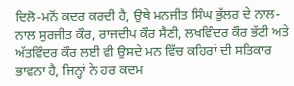ਦਿਲੋ-ਮਨੋਂ ਕਦਰ ਕਰਦੀ ਹੈ, ਉਥੇ ਮਨਜੀਤ ਸਿੰਘ ਭੁੱਲਰ ਦੇ ਨਾਲ-ਨਾਲ ਸੁਰਜੀਤ ਕੌਰ, ਰਾਜਦੀਪ ਕੌਰ ਸੈਣੀ, ਲਖਵਿੰਦਰ ਕੌਰ ਭੱਟੀ ਅਤੇ ਅੱਤਵਿੰਦਰ ਕੌਰ ਲਈ ਵੀ ਉਸਦੇ ਮਨ ਵਿੱਚ ਕਹਿਰਾਂ ਦੀ ਸਤਿਕਾਰ ਭਾਵਨਾ ਹੈ, ਜਿਨ੍ਹਾਂ ਨੇ ਹਰ ਕਦਮ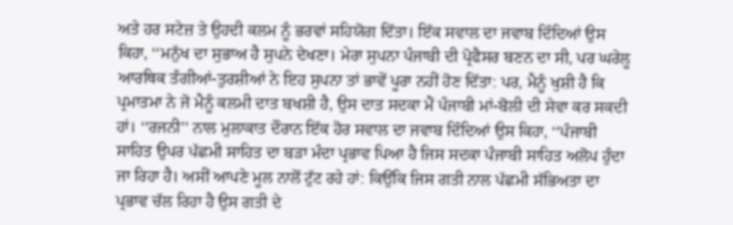ਅਤੇ ਹਰ ਸਟੇਜ਼ ਤੇ ਉਹਦੀ ਕਲਮ ਨੂੰ ਭਰਵਾਂ ਸਹਿਯੋਗ ਦਿੱਤਾ। ਇੱਕ ਸਵਾਲ ਦਾ ਜਵਾਬ ਦਿੰਦਿਆਂ ਉਸ ਕਿਹਾ, ‘‘ਮਨੁੱਖ ਦਾ ਸੁਭਾਅ ਹੈ ਸੁਪਨੇ ਦੇਖਣਾ। ਮੇਰਾ ਸੁਪਨਾ ਪੰਜਾਬੀ ਦੀ ਪ੍ਰੋਫੈਸਰ ਬਣਨ ਦਾ ਸੀ, ਪਰ ਘਰੇਲੂ ਆਰਥਿਕ ਤੰਗੀਆਂ-ਤੁਰਸ਼ੀਆਂ ਨੇ ਇਹ ਸੁਪਨਾ ਤਾਂ ਭਾਵੇਂ ਪੂਰਾ ਨਹੀਂ ਹੋਣ ਦਿੱਤਾ: ਪਰ, ਮੈਨੂੰ ਖੁਸ਼ੀ ਹੈ ਕਿ ਪ੍ਰਮਾਤਮਾ ਨੇ ਜੋ ਮੈਨੂੰ ਕਲਮੀ ਦਾਤ ਬਖਸ਼ੀ ਹੈ, ਉਸ ਦਾਤ ਸਦਕਾ ਮੈਂ ਪੰਜਾਬੀ ਮਾਂ-ਬੋਲੀ ਦੀ ਸੇਵਾ ਕਰ ਸਕਦੀ ਹਾਂ। ‘‘ਰਜਨੀ’’ ਨਾਲ ਮੁਲਾਕਾਤ ਦੌਰਾਨ ਇੱਕ ਹੋਰ ਸਵਾਲ ਦਾ ਜਵਾਬ ਦਿੰਦਿਆਂ ਉਸ ਕਿਹਾ, ‘‘ਪੰਜਾਬੀ ਸਾਹਿਤ ਉਪਰ ਪੱਛਮੀ ਸਾਹਿਤ ਦਾ ਬੜਾ ਮੰਦਾ ਪ੍ਰਭਾਵ ਪਿਆ ਹੈ ਜਿਸ ਸਦਕਾ ਪੰਜਾਬੀ ਸਾਹਿਤ ਅਲੋਪ ਹੁੰਦਾ ਜਾ ਰਿਹਾ ਹੈ। ਅਸੀਂ ਆਪਣੇ ਮੂਲ ਨਾਲੋਂ ਟੁੱਟ ਰਹੇ ਹਾਂ: ਕਿਉਂਕਿ ਜਿਸ ਗਤੀ ਨਾਲ ਪੱਛਮੀ ਸੱਭਿਅਤਾ ਦਾ ਪ੍ਰਭਾਵ ਚੱਲ ਰਿਹਾ ਹੈ ਉਸ ਗਤੀ ਦੇ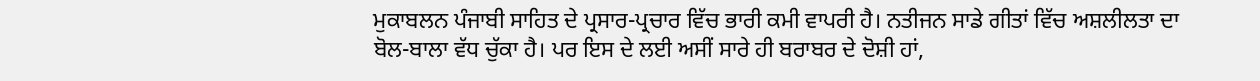ਮੁਕਾਬਲਨ ਪੰਜਾਬੀ ਸਾਹਿਤ ਦੇ ਪ੍ਰਸਾਰ-ਪ੍ਰਚਾਰ ਵਿੱਚ ਭਾਰੀ ਕਮੀ ਵਾਪਰੀ ਹੈ। ਨਤੀਜਨ ਸਾਡੇ ਗੀਤਾਂ ਵਿੱਚ ਅਸ਼ਲੀਲਤਾ ਦਾ ਬੋਲ-ਬਾਲਾ ਵੱਧ ਚੁੱਕਾ ਹੈ। ਪਰ ਇਸ ਦੇ ਲਈ ਅਸੀਂ ਸਾਰੇ ਹੀ ਬਰਾਬਰ ਦੇ ਦੋਸ਼ੀ ਹਾਂ,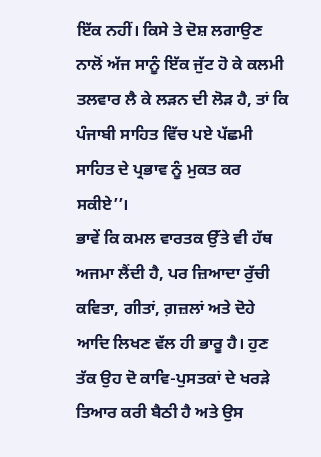ਇੱਕ ਨਹੀਂ। ਕਿਸੇ ਤੇ ਦੋਸ਼ ਲਗਾਉਣ ਨਾਲੋਂ ਅੱਜ ਸਾਨੂੰ ਇੱਕ ਜੁੱਟ ਹੋ ਕੇ ਕਲਮੀ ਤਲਵਾਰ ਲੈ ਕੇ ਲੜਨ ਦੀ ਲੋੜ ਹੈ, ਤਾਂ ਕਿ ਪੰਜਾਬੀ ਸਾਹਿਤ ਵਿੱਚ ਪਏ ਪੱਛਮੀ ਸਾਹਿਤ ਦੇ ਪ੍ਰਭਾਵ ਨੂੰ ਮੁਕਤ ਕਰ ਸਕੀਏ’’।
ਭਾਵੇਂ ਕਿ ਕਮਲ ਵਾਰਤਕ ਉੱਤੇ ਵੀ ਹੱਥ ਅਜਮਾ ਲੈਂਦੀ ਹੈ, ਪਰ ਜ਼ਿਆਦਾ ਰੁੱਚੀ ਕਵਿਤਾ, ਗੀਤਾਂ, ਗ਼ਜ਼ਲਾਂ ਅਤੇ ਦੋਹੇ ਆਦਿ ਲਿਖਣ ਵੱਲ ਹੀ ਭਾਰੂ ਹੈ। ਹੁਣ ਤੱਕ ਉਹ ਦੋ ਕਾਵਿ-ਪੁਸਤਕਾਂ ਦੇ ਖਰੜੇ ਤਿਆਰ ਕਰੀ ਬੈਠੀ ਹੈ ਅਤੇ ਉਸ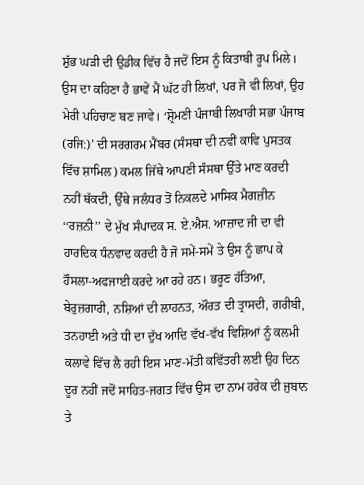ਸ਼ੁੱਭ ਘੜੀ ਦੀ ਉਡੀਕ ਵਿੱਚ ਹੈ ਜਦੋਂ ਇਸ ਨੂੰ ਕਿਤਾਬੀ ਰੂਪ ਮਿਲੇ। ਉਸ ਦਾ ਕਹਿਣਾ ਹੈ ਭਾਵੇਂ ਮੈਂ ਘੱਟ ਹੀ ਲਿਖਾਂ, ਪਰ ਜੋ ਵੀ ਲਿਖਾਂ, ਉਹ ਮੇਰੀ ਪਹਿਚਾਣ ਬਣ ਜਾਵੇ। ‘ਸ਼੍ਰੋਮਣੀ ਪੰਜਾਬੀ ਲਿਖਾਰੀ ਸਭਾ ਪੰਜਾਬ (ਰਜਿ:)’ ਦੀ ਸਰਗਰਮ ਮੈਂਬਰ (ਸੰਸਥਾ ਦੀ ਨਵੀਂ ਕਾਵਿ ਪੁਸਤਕ ਵਿੱਚ ਸ਼ਾਮਿਲ) ਕਮਲ ਜਿੱਥੇ ਆਪਣੀ ਸੰਸਥਾ ਉੱਤੇ ਮਾਣ ਕਰਦੀ ਨਹੀਂ ਥੱਕਦੀ, ਉੱਥੇ ਜਲੰਧਰ ਤੋਂ ਨਿਕਲਦੇ ਮਾਸਿਕ ਮੈਗਜ਼ੀਨ ‘‘ਰਜ਼ਨੀ’’ ਦੇ ਮੁੱਖ ਸੰਪਾਦਕ ਸ. ਏ.ਐਸ. ਆਜ਼ਾਦ ਜੀ ਦਾ ਵੀ ਹਾਰਦਿਕ ਧੰਨਵਾਦ ਕਰਦੀ ਹੈ ਜੋ ਸਮੇਂ-ਸਮੇਂ ਤੇ ਉਸ ਨੂੰ ਛਾਪ ਕੇ ਹੌਸਲਾ-ਅਫਜਾਈ ਕਰਦੇ ਆ ਰਹੇ ਹਨ। ਭਰੂਣ ਹੱਤਿਆ, ਬੇਰੁਜ਼ਗਾਰੀ, ਨਸ਼ਿਆਂ ਦੀ ਲਾਹਨਤ, ਔਰਤ ਦੀ ਤ੍ਰਾਸਦੀ, ਗਰੀਬੀ, ਤਨਹਾਈ ਅਤੇ ਧੀ ਦਾ ਦੁੱਖ ਆਦਿ ਵੱਖ-ਵੱਖ ਵਿਸ਼ਿਆਂ ਨੂੰ ਕਲਮੀ ਕਲਾਵੇ ਵਿੱਚ ਲੈ ਰਹੀ ਇਸ ਮਾਣ-ਮੱਤੀ ਕਵਿੱਤਰੀ ਲਈ ਉਹ ਦਿਨ ਦੂਰ ਨਹੀਂ ਜਦੋਂ ਸਾਹਿਤ-ਜਗਤ ਵਿੱਚ ਉਸ ਦਾ ਨਾਮ ਹਰੇਕ ਦੀ ਜੁਬਾਨ ਤੇ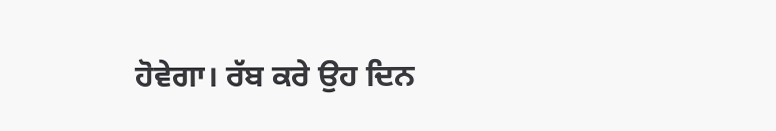ਹੋਵੇਗਾ। ਰੱਬ ਕਰੇ ਉਹ ਦਿਨ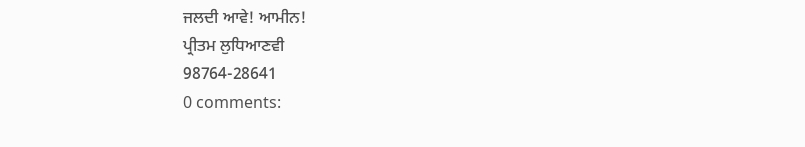ਜਲਦੀ ਆਵੇ! ਆਮੀਨ!
ਪ੍ਰੀਤਮ ਲੁਧਿਆਣਵੀ
98764-28641
0 comments: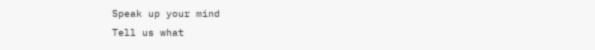Speak up your mind
Tell us what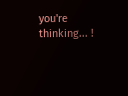you're thinking... !